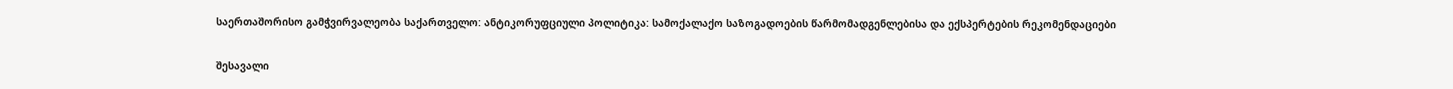საერთაშორისო გამჭვირვალეობა საქართველო: ანტიკორუფციული პოლიტიკა: სამოქალაქო საზოგადოების წარმომადგენლებისა და ექსპერტების რეკომენდაციები

შესავალი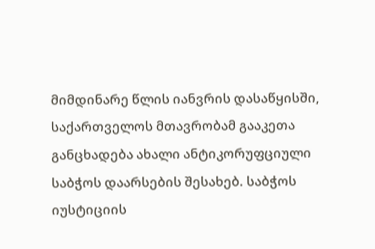მიმდინარე წლის იანვრის დასაწყისში, საქართველოს მთავრობამ გააკეთა განცხადება ახალი ანტიკორუფციული საბჭოს დაარსების შესახებ. საბჭოს იუსტიციის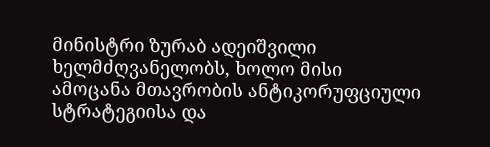მინისტრი ზურაბ ადეიშვილი ხელმძღვანელობს, ხოლო მისი ამოცანა მთავრობის ანტიკორუფციული სტრატეგიისა და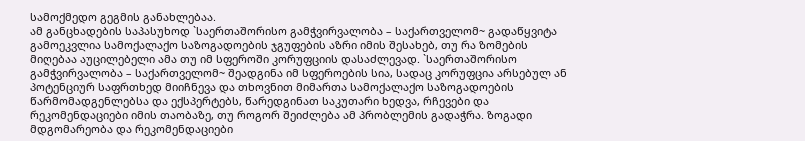სამოქმედო გეგმის განახლებაა.
ამ განცხადების საპასუხოდ `საერთაშორისო გამჭვირვალობა – საქართველომ~ გადაწყვიტა გამოეკვლია სამოქალაქო საზოგადოების ჯგუფების აზრი იმის შესახებ, თუ რა ზომების მიღებაა აუცილებელი ამა თუ იმ სფეროში კორუფციის დასაძლევად. `საერთაშორისო გამჭვირვალობა – საქართველომ~ შეადგინა იმ სფეროების სია, სადაც კორუფცია არსებულ ან პოტენციურ საფრთხედ მიიჩნევა და თხოვნით მიმართა სამოქალაქო საზოგადოების წარმომადგენლებსა და ექსპერტებს, წარედგინათ საკუთარი ხედვა, რჩევები და რეკომენდაციები იმის თაობაზე, თუ როგორ შეიძლება ამ პრობლემის გადაჭრა. ზოგადი მდგომარეობა და რეკომენდაციები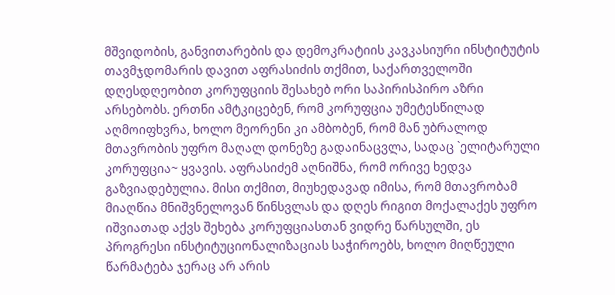მშვიდობის, განვითარების და დემოკრატიის კავკასიური ინსტიტუტის თავმჯდომარის დავით აფრასიძის თქმით, საქართველოში დღესდღეობით კორუფციის შესახებ ორი საპირისპირო აზრი არსებობს. ერთნი ამტკიცებენ, რომ კორუფცია უმეტესწილად აღმოიფხვრა, ხოლო მეორენი კი ამბობენ, რომ მან უბრალოდ მთავრობის უფრო მაღალ დონეზე გადაინაცვლა, სადაც `ელიტარული კორუფცია~ ყვავის. აფრასიძემ აღნიშნა, რომ ორივე ხედვა გაზვიადებულია. მისი თქმით, მიუხედავად იმისა, რომ მთავრობამ მიაღწია მნიშვნელოვან წინსვლას და დღეს რიგით მოქალაქეს უფრო იშვიათად აქვს შეხება კორუფციასთან ვიდრე წარსულში, ეს პროგრესი ინსტიტუციონალიზაციას საჭიროებს, ხოლო მიღწეული წარმატება ჯერაც არ არის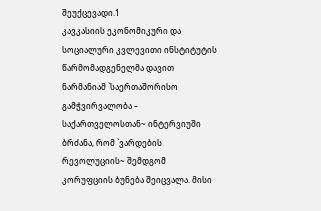შეუქცევადი.1
კავკასიის ეკონომიკური და სოციალური კვლევითი ინსტიტუტის წარმომადგენელმა დავით ნარმანიამ `საერთაშორისო გამჭვირვალობა – საქართველოსთან~ ინტერვიუში ბრძანა, რომ `ვარდების რევოლუციის~ შემდგომ კორუფციის ბუნება შეიცვალა. მისი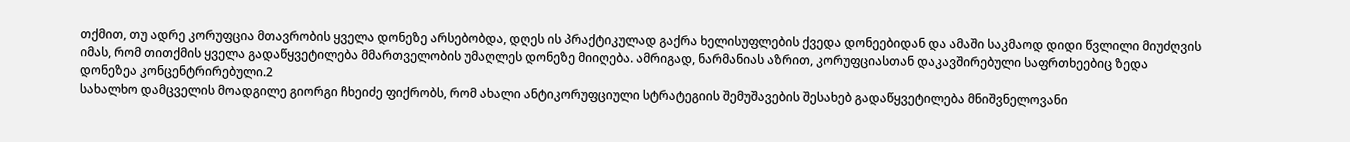თქმით, თუ ადრე კორუფცია მთავრობის ყველა დონეზე არსებობდა, დღეს ის პრაქტიკულად გაქრა ხელისუფლების ქვედა დონეებიდან და ამაში საკმაოდ დიდი წვლილი მიუძღვის იმას, რომ თითქმის ყველა გადაწყვეტილება მმართველობის უმაღლეს დონეზე მიიღება. ამრიგად, ნარმანიას აზრით, კორუფციასთან დაკავშირებული საფრთხეებიც ზედა დონეზეა კონცენტრირებული.2
სახალხო დამცველის მოადგილე გიორგი ჩხეიძე ფიქრობს, რომ ახალი ანტიკორუფციული სტრატეგიის შემუშავების შესახებ გადაწყვეტილება მნიშვნელოვანი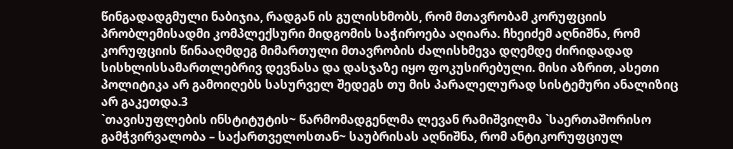წინგადადგმული ნაბიჯია, რადგან ის გულისხმობს, რომ მთავრობამ კორუფციის პრობლემისადმი კომპლექსური მიდგომის საჭიროება აღიარა. ჩხეიძემ აღნიშნა, რომ კორუფციის წინააღმდეგ მიმართული მთავრობის ძალისხმევა დღემდე ძირიდადად სისხლისსამართლებრივ დევნასა და დასჯაზე იყო ფოკუსირებული. მისი აზრით, ასეთი პოლიტიკა არ გამოიღებს სასურველ შედეგს თუ მის პარალელურად სისტემური ანალიზიც არ გაკეთდა.3
`თავისუფლების ინსტიტუტის~ წარმომადგენლმა ლევან რამიშვილმა `საერთაშორისო გამჭვირვალობა – საქართველოსთან~ საუბრისას აღნიშნა, რომ ანტიკორუფციულ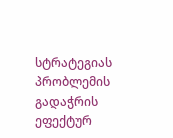სტრატეგიას პრობლემის გადაჭრის ეფექტურ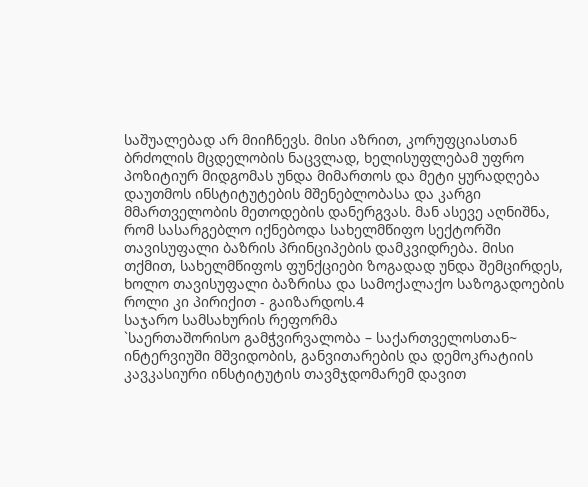საშუალებად არ მიიჩნევს. მისი აზრით, კორუფციასთან ბრძოლის მცდელობის ნაცვლად, ხელისუფლებამ უფრო პოზიტიურ მიდგომას უნდა მიმართოს და მეტი ყურადღება დაუთმოს ინსტიტუტების მშენებლობასა და კარგი მმართველობის მეთოდების დანერგვას. მან ასევე აღნიშნა, რომ სასარგებლო იქნებოდა სახელმწიფო სექტორში თავისუფალი ბაზრის პრინციპების დამკვიდრება. მისი თქმით, სახელმწიფოს ფუნქციები ზოგადად უნდა შემცირდეს, ხოლო თავისუფალი ბაზრისა და სამოქალაქო საზოგადოების როლი კი პირიქით - გაიზარდოს.4
საჯარო სამსახურის რეფორმა
`საერთაშორისო გამჭვირვალობა – საქართველოსთან~ ინტერვიუში მშვიდობის, განვითარების და დემოკრატიის კავკასიური ინსტიტუტის თავმჯდომარემ დავით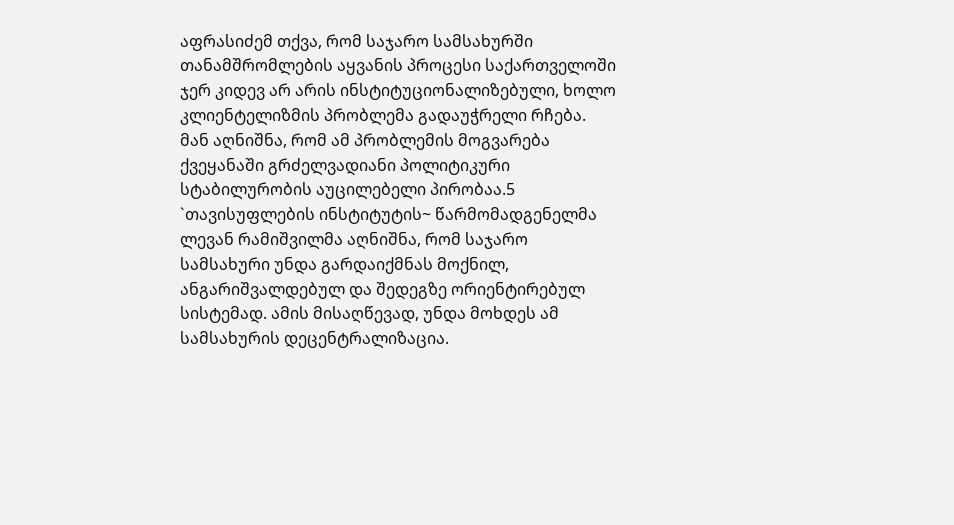აფრასიძემ თქვა, რომ საჯარო სამსახურში თანამშრომლების აყვანის პროცესი საქართველოში ჯერ კიდევ არ არის ინსტიტუციონალიზებული, ხოლო კლიენტელიზმის პრობლემა გადაუჭრელი რჩება. მან აღნიშნა, რომ ამ პრობლემის მოგვარება ქვეყანაში გრძელვადიანი პოლიტიკური სტაბილურობის აუცილებელი პირობაა.5
`თავისუფლების ინსტიტუტის~ წარმომადგენელმა ლევან რამიშვილმა აღნიშნა, რომ საჯარო სამსახური უნდა გარდაიქმნას მოქნილ, ანგარიშვალდებულ და შედეგზე ორიენტირებულ სისტემად. ამის მისაღწევად, უნდა მოხდეს ამ სამსახურის დეცენტრალიზაცია.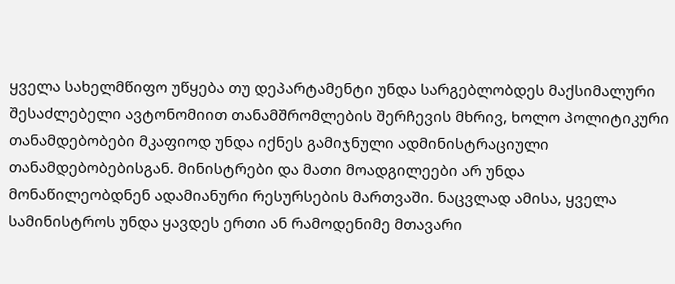ყველა სახელმწიფო უწყება თუ დეპარტამენტი უნდა სარგებლობდეს მაქსიმალური შესაძლებელი ავტონომიით თანამშრომლების შერჩევის მხრივ, ხოლო პოლიტიკური თანამდებობები მკაფიოდ უნდა იქნეს გამიჯნული ადმინისტრაციული თანამდებობებისგან. მინისტრები და მათი მოადგილეები არ უნდა მონაწილეობდნენ ადამიანური რესურსების მართვაში. ნაცვლად ამისა, ყველა სამინისტროს უნდა ყავდეს ერთი ან რამოდენიმე მთავარი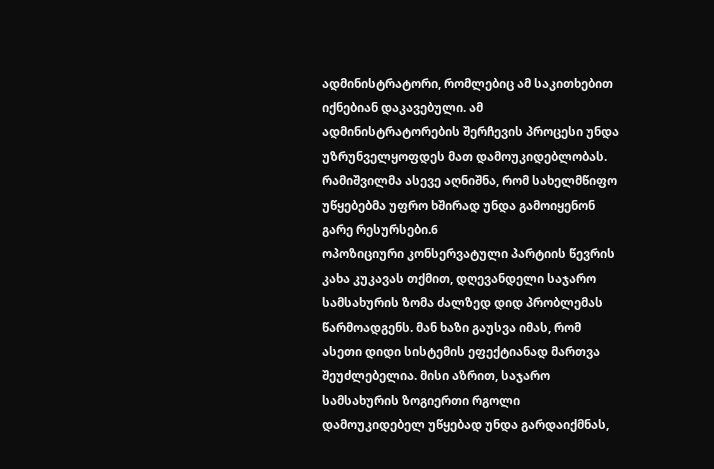ადმინისტრატორი, რომლებიც ამ საკითხებით იქნებიან დაკავებული. ამ ადმინისტრატორების შერჩევის პროცესი უნდა უზრუნველყოფდეს მათ დამოუკიდებლობას. რამიშვილმა ასევე აღნიშნა, რომ სახელმწიფო უწყებებმა უფრო ხშირად უნდა გამოიყენონ გარე რესურსები.6
ოპოზიციური კონსერვატული პარტიის წევრის კახა კუკავას თქმით, დღევანდელი საჯარო სამსახურის ზომა ძალზედ დიდ პრობლემას წარმოადგენს. მან ხაზი გაუსვა იმას, რომ ასეთი დიდი სისტემის ეფექტიანად მართვა შეუძლებელია. მისი აზრით, საჯარო სამსახურის ზოგიერთი რგოლი დამოუკიდებელ უწყებად უნდა გარდაიქმნას,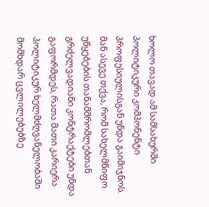ხოლო თავად ამ სამსახურში პოლიტიკური კომპონენტი პროფესიულისგან უნდა გაიმიჯნოს. მან ასევე თქვა, რომ სახელმწიფო უწყებების თანამშრომლებთან გრძელვადიანი კონტრაქტები უნდა გაფორმდეს, რათა მათი კარიერა პოლიტიკურ ხელმძღვანელობაში მომხდარ ცვლილებებზე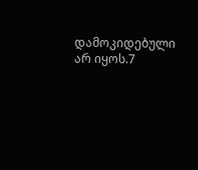დამოკიდებული არ იყოს.7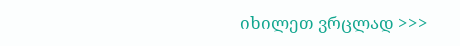იხილეთ ვრცლად >>>